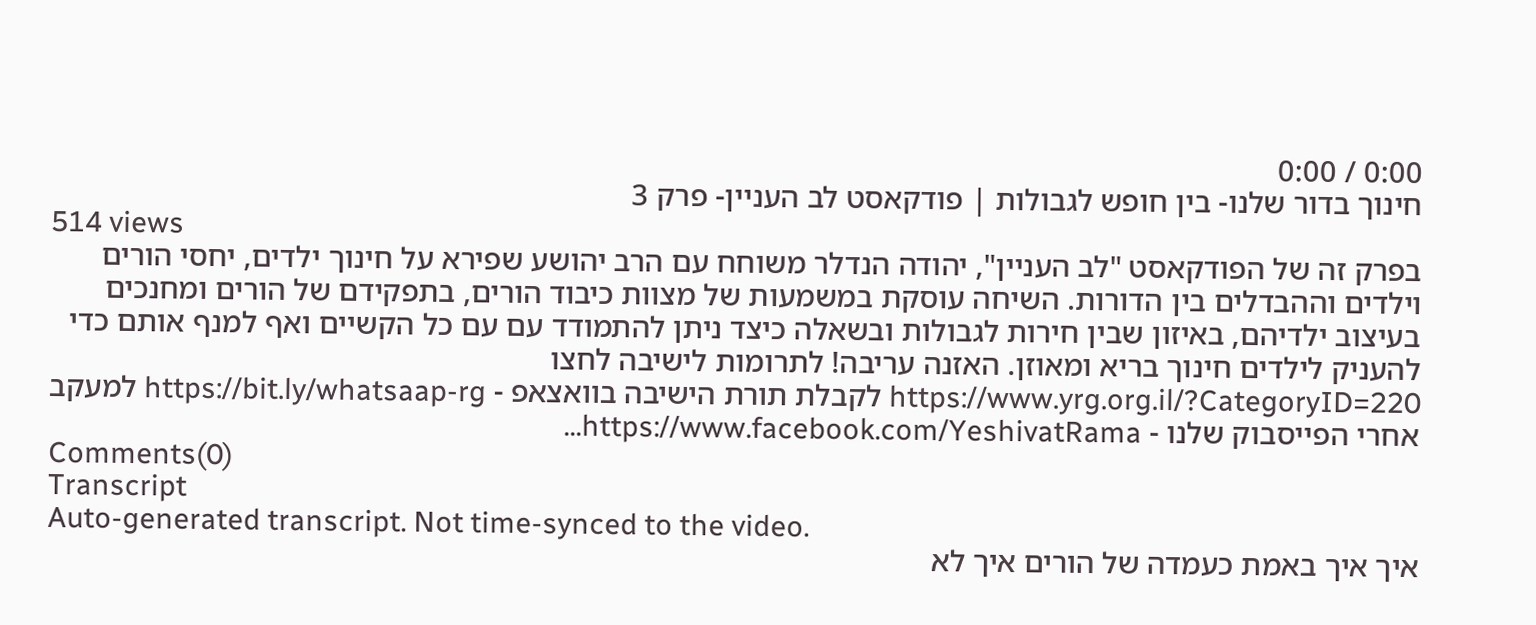0:00 / 0:00
חינוך בדור שלנו- בין חופש לגבולות | פודקאסט לב העניין- פרק 3
514 views
בפרק זה של הפודקאסט "לב העניין", יהודה הנדלר משוחח עם הרב יהושע שפירא על חינוך ילדים, יחסי הורים וילדים וההבדלים בין הדורות. השיחה עוסקת במשמעות של מצוות כיבוד הורים, בתפקידם של הורים ומחנכים בעיצוב ילדיהם, באיזון שבין חירות לגבולות ובשאלה כיצד ניתן להתמודד עם עם כל הקשיים ואף למנף אותם כדי להעניק לילדים חינוך בריא ומאוזן. האזנה עריבה! לתרומות לישיבה לחצו https://www.yrg.org.il/?CategoryID=220 לקבלת תורת הישיבה בוואצאפ - https://bit.ly/whatsaap-rg למעקב אחרי הפייסבוק שלנו - https://www.facebook.com/YeshivatRama...
Comments(0)
Transcript
Auto-generated transcript. Not time-synced to the video.
איך איך באמת כעמדה של הורים איך לא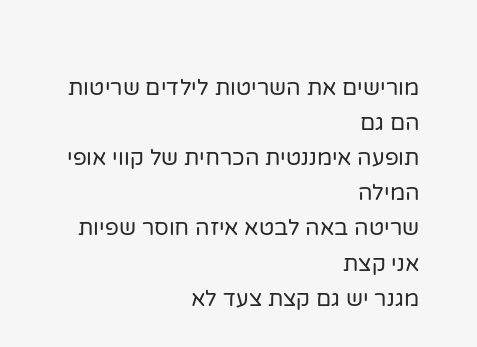מורישים את השריטות לילדים שריטות הם גם
תופעה אימננטית הכרחית של קווי אופי המילה
שריטה באה לבטא איזה חוסר שפיות אני קצת
מגנר יש גם קצת צעד לא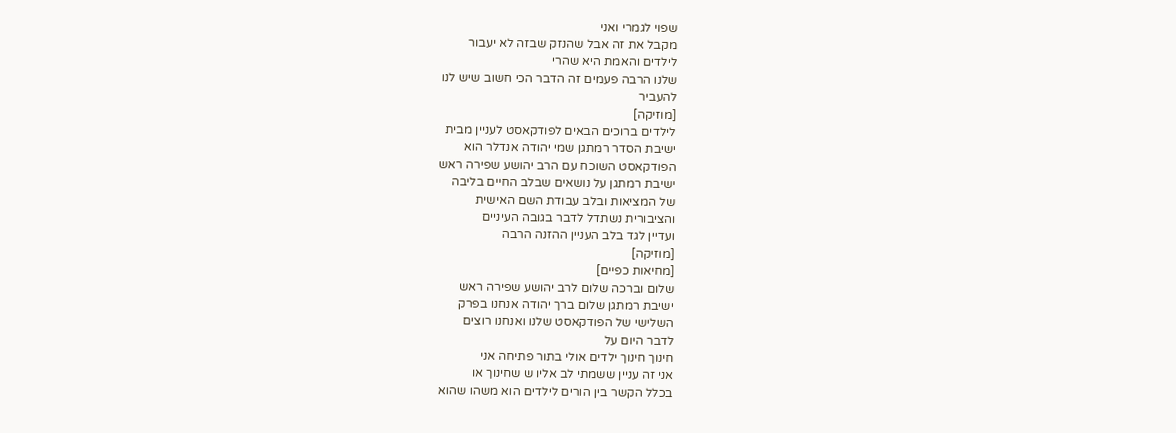שפוי לגמרי ואני
מקבל את זה אבל שהנזק שבזה לא יעבור
לילדים והאמת היא שהרי
שלנו הרבה פעמים זה הדבר הכי חשוב שיש לנו
להעביר
[מוזיקה]
לילדים ברוכים הבאים לפודקאסט לעניין מבית
ישיבת הסדר רמתגן שמי יהודה אנדלר הוא
הפודקאסט השוכח עם הרב יהושע שפירה ראש
ישיבת רמתגן על נושאים שבלב החיים בליבה
של המציאות ובלב עבודת השם האישית
והציבורית נשתדל לדבר בגובה העיניים
ועדיין לגד בלב העניין ההזנה הרבה
[מוזיקה]
[מחיאות כפיים]
שלום וברכה שלום לרב יהושע שפירה ראש
ישיבת רמתגן שלום ברך יהודה אנחנו בפרק
השלישי של הפודקאסט שלנו ואנחנו רוצים
לדבר היום על
חינוך חינוך ילדים אולי בתור פתיחה אני
אני זה עניין ששמתי לב אליו ש שחינוך או
בכלל הקשר בין הורים לילדים הוא משהו שהוא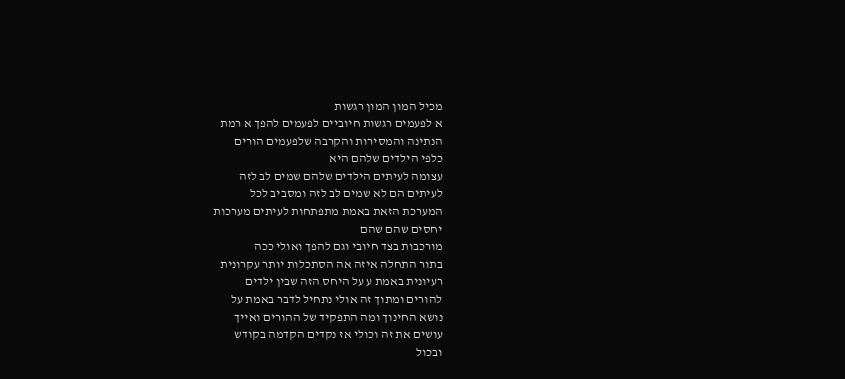מכיל המון המון רגשות
א לפעמים רגשות חיוביים לפעמים להפך א רמת
הנתינה והמסירות והקרבה שלפעמים הורים
כלפי הילדים שלהם היא
עצומה לעיתים הילדים שלהם שמים לב לזה
לעיתים הם לא שמים לב לזה ומסביב לכל
המערכת הזאת באמת מתפתחות לעיתים מערכות
יחסים שהם שהם
מורכבות בצד חיובי וגם להפך ואולי ככה
בתור התחלה איזה אה הסתכלות יותר עקרונית
רעיונית באמת ע על היחס הזה שבין ילדים
להורים ומתוך זה אולי נתחיל לדבר באמת על
נושא החינוך ומה התפקיד של ההורים ואייך
עושים את זה וכולי אז נקדים הקדמה בקודש
ובכול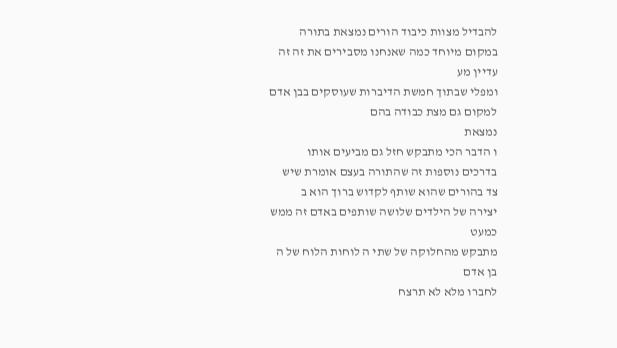להבדיל מצוות כיבוד הורים נמצאת בתורה
במקום מיוחד כמה שאנחנו מסבירים את זה זה
עדיין מע
ומפלי שבתוך חמשת הדיברות שעוסקים בבן אדם
למקום גם מצת כבודה בהם
נמצאת
ו הדבר הכי מתבקש חזל גם מביעים אותו
בדרכים נוספות זה שהתורה בעצם אומרת שיש
צד בהורים שהוא שותף לקדוש ברוך הוא ב
יצירה של הילדים שלושה שותפים באדם זה ממש
כמעט
מתבקש מהחלוקה של שתי ה לוחות הלוח של ה
בן אדם
לחברו מלא לא תרצח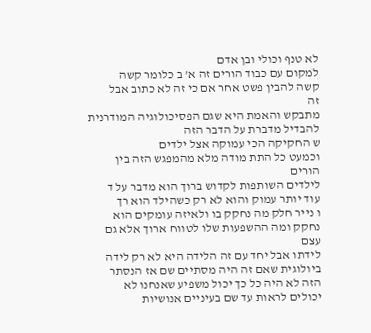לא טנף וכולי ובן אדם
למקום עם כבוד הורים זה א' ב כלומר קשה
קשה להבין פשט אחר אם כי זה לא כתוב אבל
זה
מתבקש והאמת היא שגם הפסיכולוגיה המודרנית
להבדיל מדברת על הדבר הזה
ש החקיקה הכי עמוקה אצל ילדים
וכמעט כל התת מודה מלא מהמפגש הזה בין
הורים
לילדים השותפות לקדוש ברוך הוא מדבר על ד
עוד יותר עמוק והוא לא רק כשהילד הוא רך
ו נייר חלק מה נחקק בו ולאיזה עומקים הוא
נחקק ומה ההשפעות שלו לטווח ארוך אלא גם
עצם
לידתו אבל יחד עם זה הלידה היא לא רק לידה
ביולוגית שאם זה היה מסתיים שם אז הנסתר
הזה לא היה כל כך יכול משפיע שאנחנו לא
יכולים לראות עד שם בעיניים אנושיות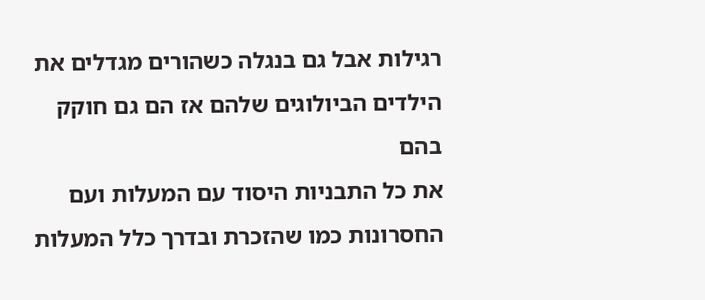רגילות אבל גם בנגלה כשהורים מגדלים את
הילדים הביולוגים שלהם אז הם גם חוקק בהם
את כל התבניות היסוד עם המעלות ועם
החסרונות כמו שהזכרת ובדרך כלל המעלות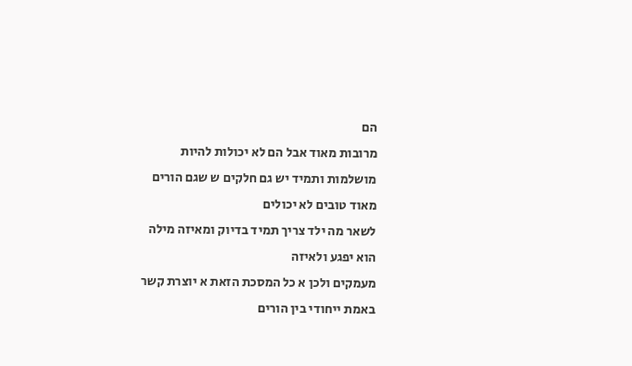הם
מרובות מאוד אבל הם לא יכולות להיות
מושלמות ותמיד יש גם חלקים ש שגם הורים
מאוד טובים לא יכולים
לשאר מה ילד צריך תמיד בדיוק ומאיזה מילה
הוא יפגע ולאיזה
מעמקים ולכן א כל המסכת הזאת א יוצרת קשר
באמת ייחודי בין הורים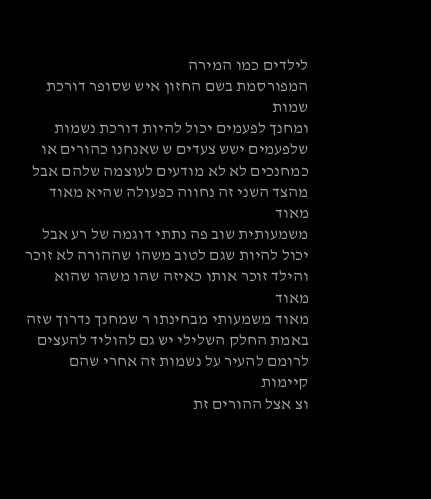לילדים כמו המירה
המפורסמת בשם החזון איש שסופר דורכת שמות
ומחנך לפעמים יכול להיות דורכת נשמות
שלפעמים ישש צעדים ש שאנחנו כהורים או
כמחנכים לא לא מודעים לעוצמה שלהם אבל
מהצד השני זה נחווה כפעולה שהיא מאוד מאוד
משמעותית שוב פה נתתי דוגמה של רע אבל
יכול להיות שגם לטוב משהו שההורה לא זוכר
והילד זוכר אותו כאיזה שהו משהו שהוא מאוד
מאוד משמעותי מבחינתו ר שמחנך נדרוך שזה
באמת החלק השלילי יש גם להוליד להעצים
לרומם להעיר על נשמות זה אחרי שהם קיימות
וצ אצל ההורים זת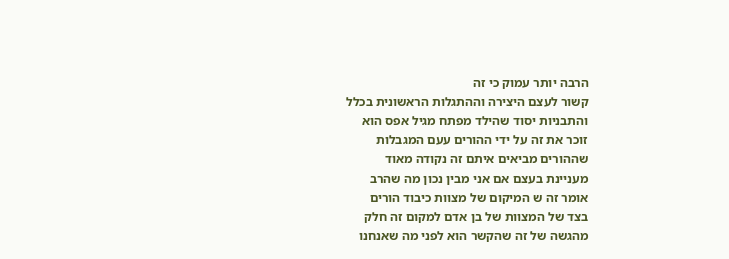הרבה יותר עמוק כי זה
קשור לעצם היצירה וההתגלות הראשונית בכלל
והתבניות יסוד שהילד מפתח מגיל אפס הוא
זוכר את זה על ידי ההורים עעם המגבלות
שההורים מביאים איתם זה נקודה מאוד
מעניינת בעצם אם אני מבין נכון מה שהרב
אומר זה ש המיקום של מצוות כיבוד הורים
בצד של המצוות של בן אדם למקום זה חלק
מהגשה של זה שהקשר הוא לפני מה שאנחנו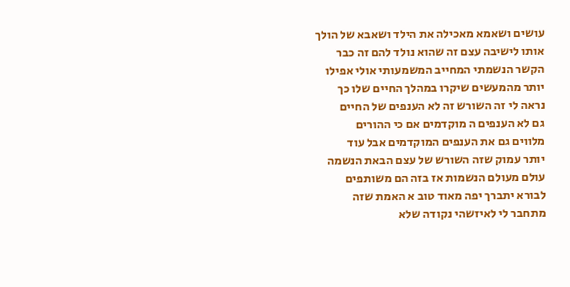עושים ושאמא מאכילה את הילד ושאבא של הולך
אותו לישיבה עצם זה שהוא נולד להם זה כבר
הקשר הנשמתי המחייב המשמעותי אולי אפילו
יותר מהמעשים שיקרו במהלך החיים שלו כך
נראה לי זה השורש זה לא הענפים של החיים
גם לא הענפים ה מוקדמים אם כי ההורים
מלווים גם את הענפים המוקדמים אבל עוד
יותר עמוק שזה השורש של עצם הבאת הנשמה
עולם מעולם הנשמות אז בזה הם משותפים
לבורא יתברך יפה מאוד טוב א האמת שזה
מתחבר לי לאיזשהי נקודה שלא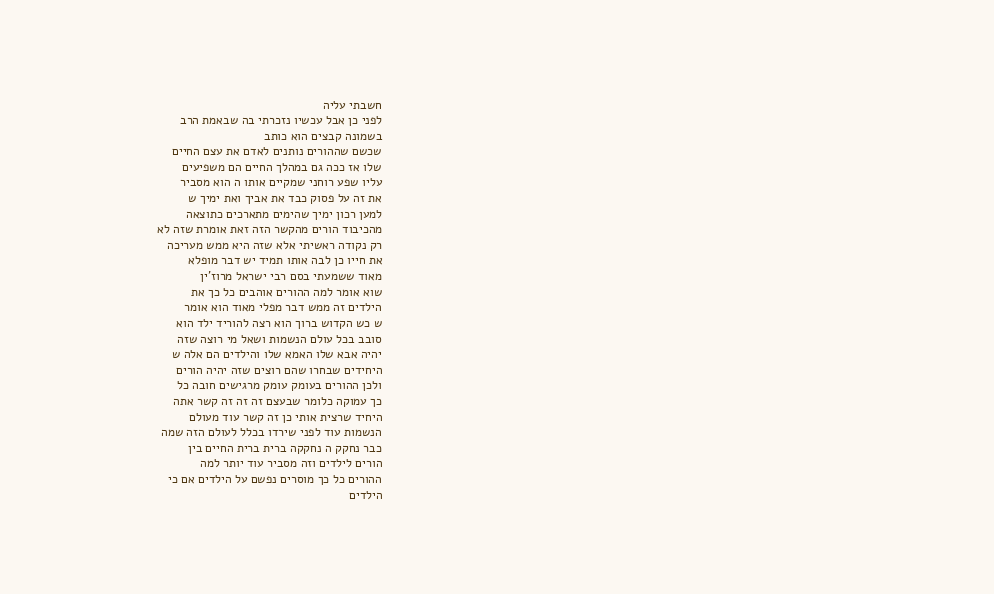חשבתי עליה
לפני כן אבל עכשיו נזכרתי בה שבאמת הרב
בשמונה קבצים הוא כותב
שכשם שההורים נותנים לאדם את עצם החיים
שלו אז ככה גם במהלך החיים הם משפיעים
עליו שפע רוחני שמקיים אותו ה הוא מסביר
את זה על פסוק כבד את אביך ואת ימיך ש
למען רכון ימיך שהימים מתארכים כתוצאה
מהכיבוד הורים מהקשר הזה זאת אומרת שזה לא
רק נקודה ראשיתי אלא שזה היא ממש מעריכה
את חייו כן לבה אותו תמיד יש דבר מופלא
מאוד ששמעתי בסם רבי ישראל מרוז'ין
שוא אומר למה ההורים אוהבים כל כך את
הילדים זה ממש דבר מפלי מאוד הוא אומר
ש כש הקדוש ברוך הוא רצה להוריד ילד הוא
סובב בכל עולם הנשמות ושאל מי רוצה שזה
יהיה אבא שלו האמא שלו והילדים הם אלה ש
היחידים שבחרו שהם רוצים שזה יהיה הורים
ולכן ההורים בעומק עומק מרגישים חובה כל
כך עמוקה כלומר שבעצם זה זה זה קשר אתה
היחיד שרצית אותי כן זה קשר עוד מעולם
הנשמות עוד לפני שירדו בכלל לעולם הזה שמה
כבר נחקק ה נחקקה ברית ברית החיים בין
הורים לילדים וזה מסביר עוד יותר למה
ההורים כל כך מוסרים נפשם על הילדים אם כי
הילדים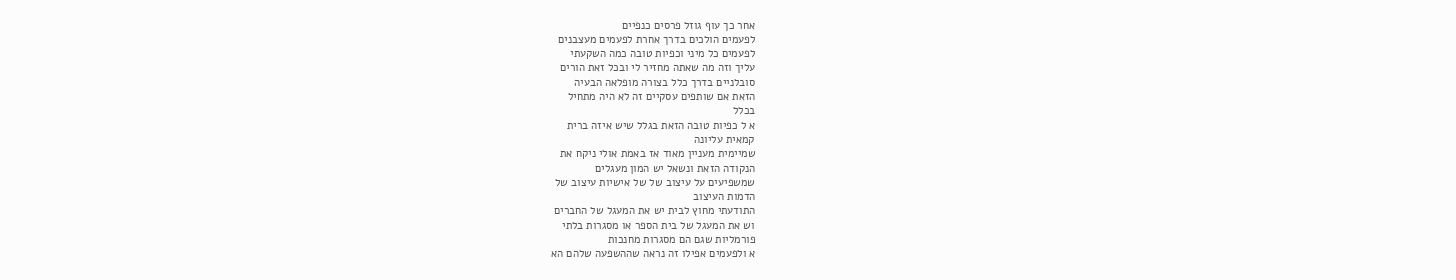אחר כך עוף גוזל פרסים כנפיים
לפעמים הולכים בדרך אחרת לפעמים מעצבנים
לפעמים כל מיני וכפיות טובה כמה השקעתי
עליך וזה מה שאתה מחזיר לי ובכל זאת הורים
סובלניים בדרך כלל בצורה מופלאה הבעיה
הזאת אם שותפים עסקיים זה לא היה מתחיל
בכלל
א ל כפיות טובה הזאת בגלל שיש איזה ברית
קמאית עליונה
שמיימית מעניין מאוד אז באמת אולי ניקח את
הנקודה הזאת ונשאל יש המון מעגלים
שמשפיעים על עיצוב של של אישיות עיצוב של
הדמות העיצוב
התודעתי מחוץ לבית יש את המעגל של החברים
וש את המעגל של בית הספר או מסגרות בלתי
פורמליות שגם הם מסגרות מחנכות
א ולפעמים אפילו זה נראה שההשפעה שלהם הא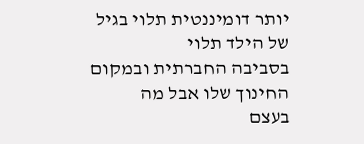יותר דומיננטית תלוי בגיל של הילד תלוי
בסביבה החברתית ובמקום החינוך שלו אבל מה
בעצם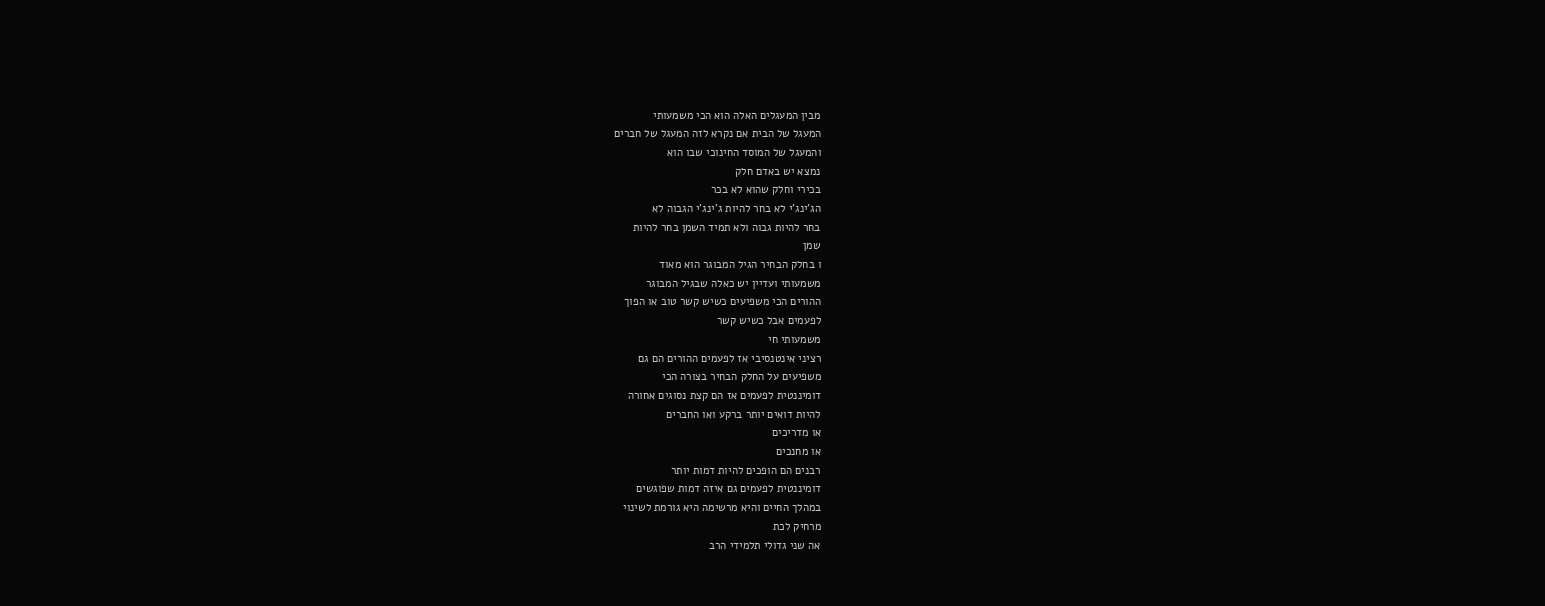מבין המעגלים האלה הוא הכי משמעותי
המעגל של הבית אם נקרא לזה המעגל של חברים
והמעגל של המוסד החינוכי שבו הוא
נמצא יש באדם חלק
בכירי וחלק שהוא לא בכר
הג'ינג'י לא בחר להיות ג'ינג'י הגבוה לא
בחר להיות גבוה ולא תמיד השמן בחר להיות
שמן
ו בחלק הבחיר הגיל המבוגר הוא מאוד
משמעותי ועדיין יש כאלה שבגיל המבוגר
ההורים הכי משפיעים כשיש קשר טוב או הפוך
לפעמים אבל כשיש קשר
משמעותי חי
רציני אינטנסיבי אז לפעמים ההורים הם גם
משפיעים על החלק הבחיר בצורה הכי
דומיננטית לפעמים אז הם קצת נסוגים אחורה
להיות דואים יותר ברקע ואו החברים
או מדריכים
או מחנכים
רבנים הם הופכים להיות דמות יותר
דומיננטית לפעמים גם איזה דמות שפוגשים
במהלך החיים והיא מרשימה היא גורמת לשינוי
מרחיק לכת
אה שני גדולי תלמידי הרב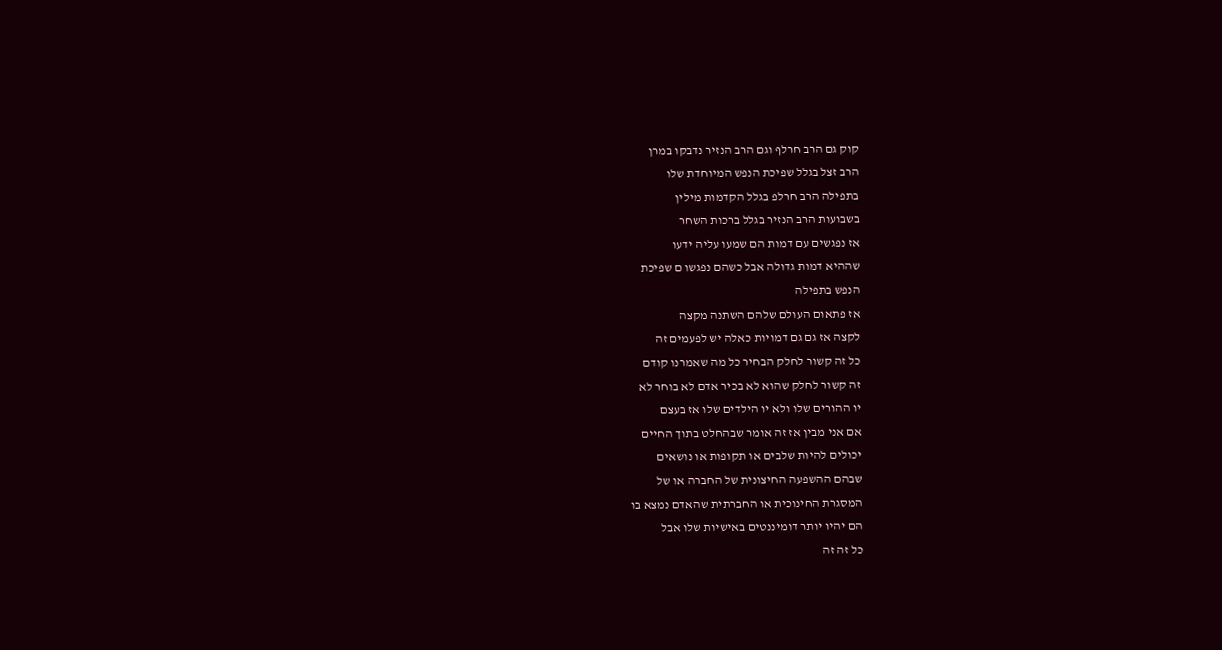קוק גם הרב חרלף וגם הרב הנזיר נדבקו במרן
הרב זצל בגלל שפיכת הנפש המיוחדת שלו
בתפילה הרב חרלפ בגלל הקדמות מילין
בשבועות הרב הנזיר בגלל ברכות השחר
אז נפגשים עם דמות הם שמעו עליה ידעו
שההיא דמות גדולה אבל כשהם נפגשו ם שפיכת
הנפש בתפילה
אז פתאום העולם שלהם השתנה מקצה
לקצה אז גם גם דמויות כאלה יש לפעמים זה
כל זה קשור לחלק הבחיר כל מה שאמרנו קודם
זה קשור לחלק שהוא לא בכיר אדם לא בוחר לא
יו ההורים שלו ולא יו הילדים שלו אז בעצם
אם אני מבין אז זה אומר שבהחלט בתוך החיים
יכולים להיות שלבים או תקופות או נושאים
שבהם ההשפעה החיצונית של החברה או של
המסגרת החינוכית או החברתית שהאדם נמצא בו
הם יהיו יותר דומיננטים באישיות שלו אבל
כל זה זה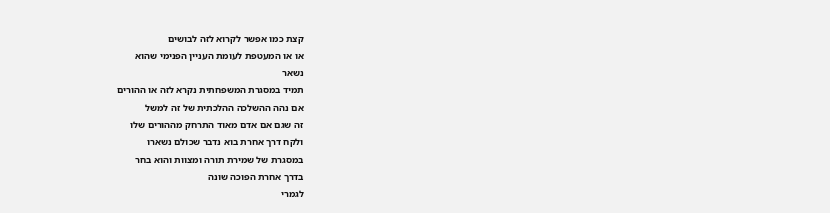קצת כמו אפשר לקרוא לזה לבושים
או או המעטפת לעומת העניין הפנימי שהוא
נשאר
תמיד במסגרת המשפחתית נקרא לזה או ההורים
אם נהה ההשלכה ההלכתית של זה למשל
זה שגם אם אדם מאוד התרחק מההורים שלו
ולקח דרך אחרת בוא נדבר שכולם נשארו
במסגרת של שמירת תורה ומצוות והוא בחר
בדרך אחרת הפוכה שונה
לגמרי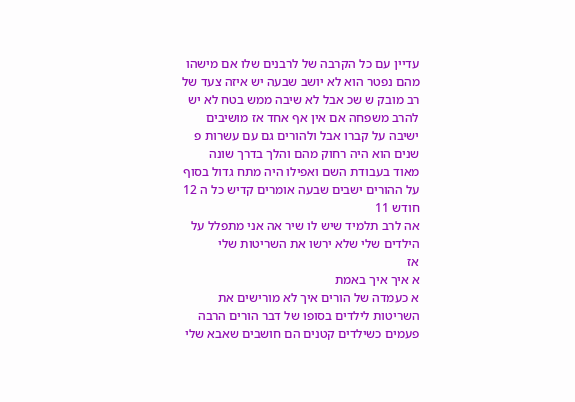עדיין עם כל הקרבה של לרבנים שלו אם מישהו
מהם נפטר הוא לא יושב שבעה יש איזה צעד של
רב מובק ש שכ אבל לא שיבה ממש בטח לא יש
להרב משפחה אם אין אף אחד אז מושיבים
ישיבה על קברו אבל ולהורים גם עם עשרות פ
שנים הוא היה רחוק מהם והלך בדרך שונה
מאוד בעבודת השם ואפילו היה מתח גדול בסוף
על ההורים ישבים שבעה אומרים קדיש כל ה 12
חודש 11
אה לרב תלמיד שיש לו שיר אה אני מתפלל על
הילדים שלי שלא ירשו את השריטות שלי
אז
א איך איך באמת
א כעמדה של הורים איך לא מורישים את
השריטות לילדים בסופו של דבר הורים הרבה
פעמים כשילדים קטנים הם חושבים שאבא שלי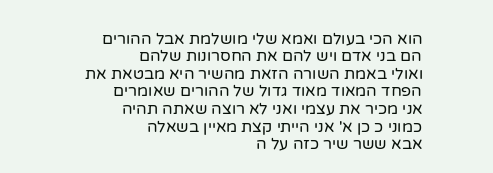הוא הכי בעולם ואמא שלי מושלמת אבל ההורים
הם בני אדם ויש להם את החסרונות שלהם
ואולי באמת השורה הזאת מהשיר היא מבטאת את
הפחד המאוד מאוד גדול של ההורים שאומרים
אני מכיר את עצמי ואני לא רוצה שאתה תהיה
כמוני כ כן א' אני הייתי קצת מאיין בשאלה
אבא ששר שיר כזה על ה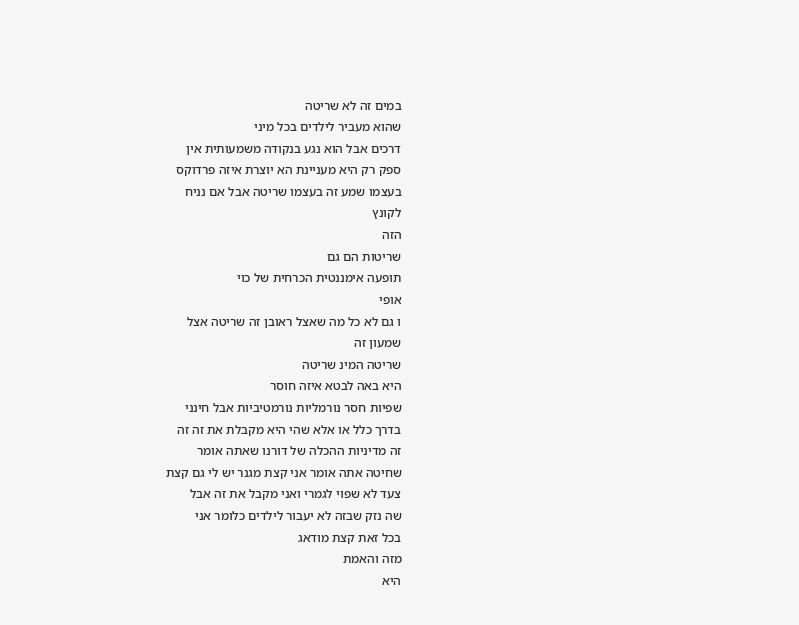במים זה לא שריטה
שהוא מעביר לילדים בכל מיני
דרכים אבל הוא נגע בנקודה משמעותית אין
ספק רק היא מעניינת הא יוצרת איזה פרדוקס
בעצמו שמע זה בעצמו שריטה אבל אם נניח
לקונץ
הזה
שריטות הם גם
תופעה אימננטית הכרחית של כוי
אופי
ו גם לא כל מה שאצל ראובן זה שריטה אצל
שמעון זה
שריטה המינ שריטה
היא באה לבטא איזה חוסר
שפיות חסר נורמליות נורמטיביות אבל חינני
בדרך כלל או אלא שהי היא מקבלת את זה זה
זה מדיניות ההכלה של דורנו שאתה אומר
שחיטה אתה אומר אני קצת מגנר יש לי גם קצת
צעד לא שפוי לגמרי ואני מקבל את זה אבל
שה נזק שבזה לא יעבור לילדים כלומר אני
בכל זאת קצת מודאג
מזה והאמת
היא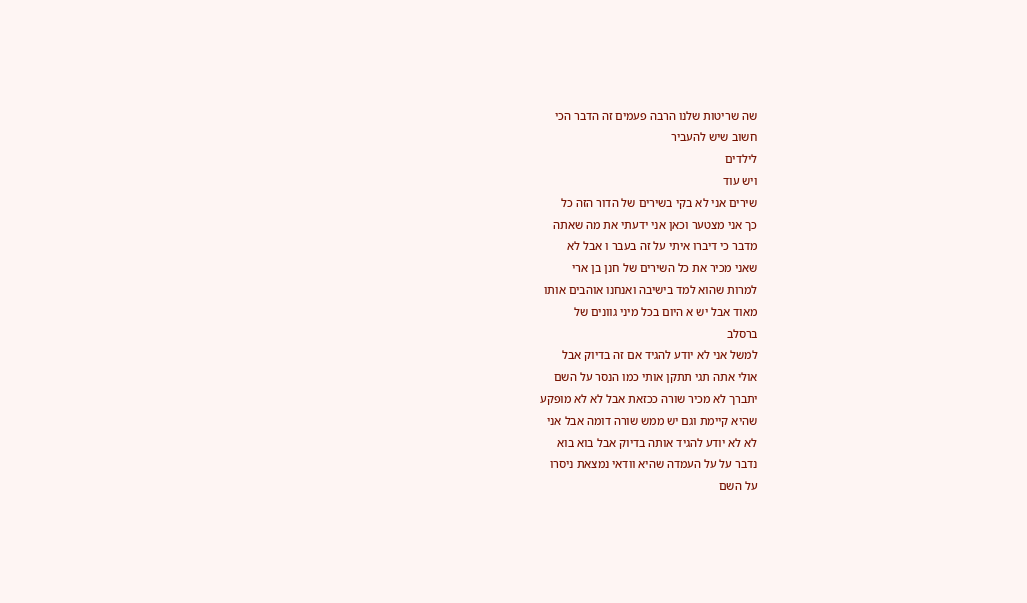שה שריטות שלנו הרבה פעמים זה הדבר הכי
חשוב שיש להעביר
לילדים
ויש עוד
שירים אני לא בקי בשירים של הדור הזה כל
כך אני מצטער וכאן אני ידעתי את מה שאתה
מדבר כי דיברו איתי על זה בעבר ו אבל לא
שאני מכיר את כל השירים של חנן בן ארי
למרות שהוא למד בישיבה ואנחנו אוהבים אותו
מאוד אבל יש א היום בכל מיני גוונים של
ברסלב
למשל אני לא יודע להגיד אם זה בדיוק אבל
אולי אתה תגי תתקן אותי כמו הנסר על השם
יתברך לא מכיר שורה ככזאת אבל לא לא מופקע
שהיא קיימת וגם יש ממש שורה דומה אבל אני
לא לא יודע להגיד אותה בדיוק אבל בוא בוא
נדבר על על העמדה שהיא וודאי נמצאת ניסרו
על השם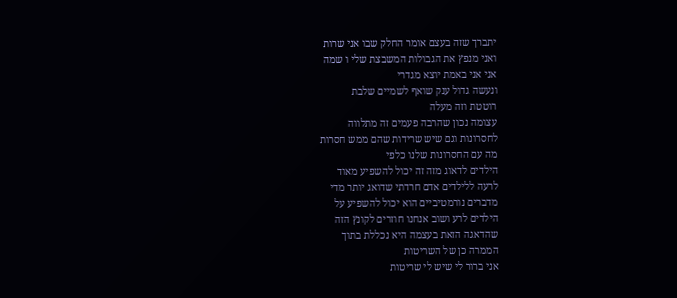יתברך שזה בעצם אומר החלק שבו אני שרות
ואני מנפץ את הגבולות המשבצת שלי ו שמה
אני אני באמת יוצא מגדרי
ונעשה גדול ענק שואף לשמיים שלבת
רוטטת וזה מעלה
עצומה נכון שהרבה פעמים זה מתלווה
לחסרונות וגם שיש שרידות שהם ממש חסרות
מה עם החסרונות שלנו כלפי
הילדים לדאוג מזה זה יכול להשפיע מאוד
לרעה ללילדים אדם חרדתי שדואג יותר מדי
מדברים נורמטיביים הוא יכול להשפיע על
הילדים לרע ושוב אנחנו חוזרים לקונץ הזה
שהדאגה הזאת בעצמה היא נכללת בתוך
הממרה כן של השריטות
אני ברור לי שיש לי שריטות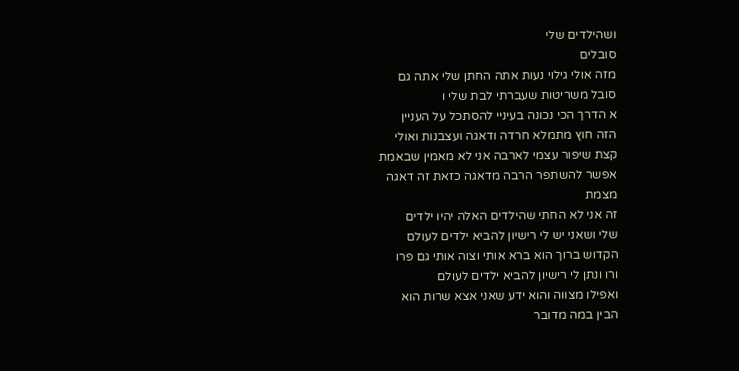ושהילדים שלי
סובלים
מזה אולי גילוי נעות אתה החתן שלי אתה גם
סובל משריטות שעברתי לבת שלי ו
א הדרך הכי נכונה בעיניי להסתכל על העניין
הזה חוץ מתמלא חרדה ודאגה ועצבנות ואולי
קצת שיפור עצמי לארבה אני לא מאמין שבאמת
אפשר להשתפר הרבה מדאגה כזאת זה דאגה
מצמת
זה אני לא החתי שהילדים האלה יהיו ילדים
שלי ושאני יש לי רישיון להביא ילדים לעולם
הקדוש ברוך הוא ברא אותי וצוה אותי גם פרו
ורו ונתן לי רישיון להביא ילדים לעולם
ואפילו מצווה והוא ידע שאני אצא שרות הוא
הבין במה מדובר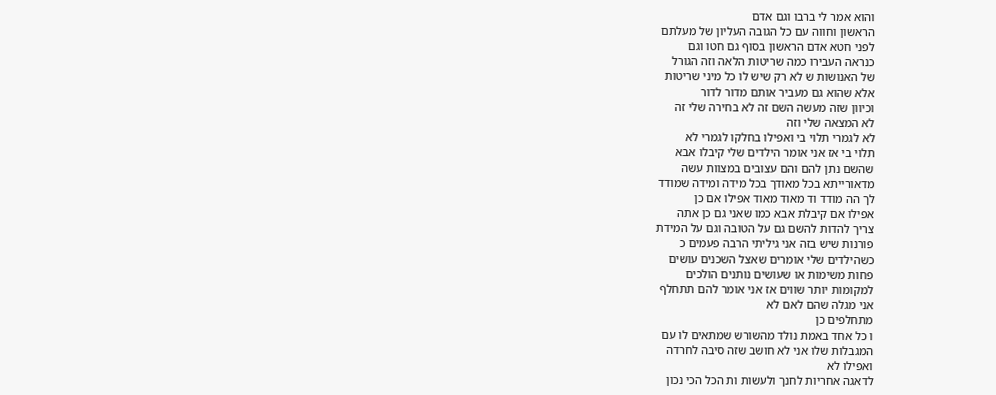והוא אמר לי ברבו וגם אדם
הראשון וחווה עם כל הגובה העליון של מעלתם
לפני חטא אדם הראשון בסוף גם חטו וגם
כנראה העבירו כמה שריטות הלאה וזה הגורל
של האנושות ש לא רק שיש לו כל מיני שריטות
אלא שהוא גם מעביר אותם מדור לדור
וכיוון שזה מעשה השם זה לא בחירה שלי זה
לא המצאה שלי וזה
לא לגמרי תלוי בי ואפילו בחלקו לגמרי לא
תלוי בי אז אני אומר הילדים שלי קיבלו אבא
שהשם נתן להם והם עצובים במצוות עשה
מדאורייתא בכל מאודך בכל מידה ומידה שמודד
לך הה מודד וד מאוד מאוד אפילו אם כן
אפילו אם קיבלת אבא כמו שאני גם כן אתה
צריך להדות להשם גם על הטובה וגם על המידת
פורנות שיש בזה אני גיליתי הרבה פעמים כ
כשהילדים שלי אומרים שאצל השכנים עושים
פחות משימות או שעושים נותנים הולכים
למקומות יותר שווים אז אני אומר להם תתחלף
אני מגלה שהם לאם לא
מתחלפים כן
ו כל אחד באמת נולד מהשורש שמתאים לו עם
המגבלות שלו אני לא חושב שזה סיבה לחרדה
ואפילו לא
לדאגה אחריות לחנך ולעשות ות הכל הכי נכון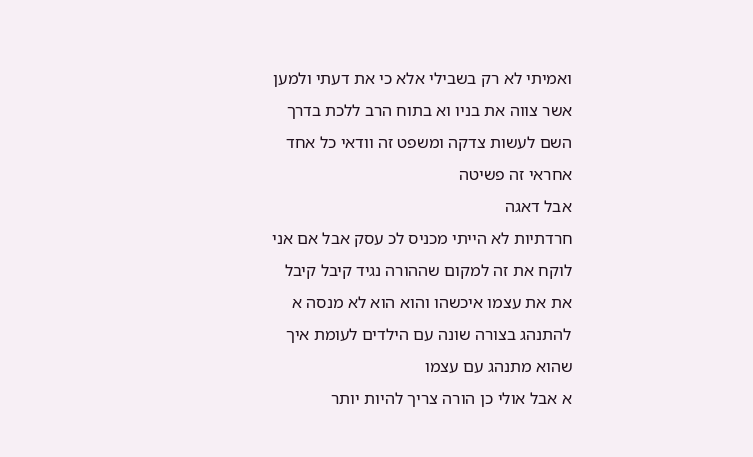ואמיתי לא רק בשבילי אלא כי את דעתי ולמען
אשר צווה את בניו וא בתוח הרב ללכת בדרך
השם לעשות צדקה ומשפט זה וודאי כל אחד
אחראי זה פשיטה
אבל דאגה
חרדתיות לא הייתי מכניס לכ עסק אבל אם אני
לוקח את זה למקום שההורה נגיד קיבל קיבל
את את עצמו איכשהו והוא הוא לא מנסה א
להתנהג בצורה שונה עם הילדים לעומת איך
שהוא מתנהג עם עצמו
א אבל אולי כן הורה צריך להיות יותר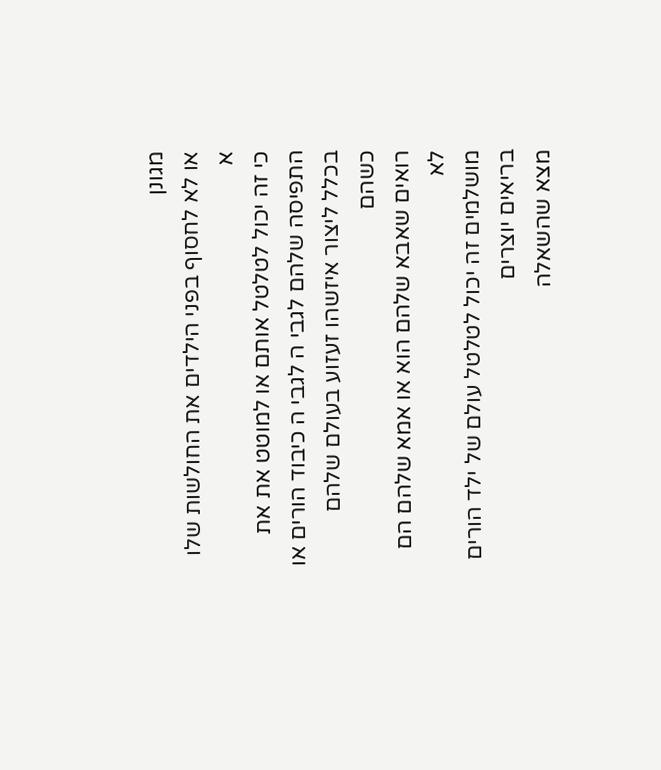מגונן
או לא לחסוף בפני הילדים את החולשות שלו א
כי זה יכול לטלטל אותם או למוטט את את
התפיסה שלהם לגבי ה לגבי ה כיבוד הורים או
בכלל ליצור איזשהו זעזוע בעולם שלהם כשהם
רואים שאבא שלהם הוא או אמא שלהם הם לא
מושלמים זה יכול לטלטל עולם של ילד הורים
בריאים יוצרים
מצא שהשאלה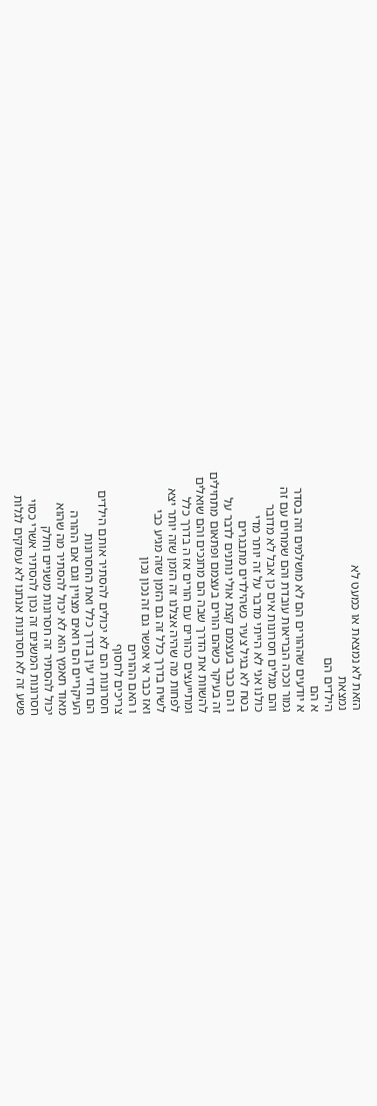הזאת לא נמצאת או כמעט לא
נמצאת
הילדים הם
א הם
א יודעים שההורים הם לא מושלמים וזה בסדר
גמור וככה הבריאות עובדת והם שמחים עם זה
והם מגלים חסרונות אים כן אבל לא מדובר
כולנו אני לא הייתי מדבר על זה יותר מדי
בטח לא בגיל צעיר כשהילדים מתבגרים
ו הם כבר בעצמם קצת אולי נותנים לדבר על
זה בעיקר כשהם הורים בעצמם ופתאום מתחילים
להשוות את הדרך שבה הם מחנכים והם שואלים
ומתייעצים כהורים עם הורים אז ה בדרך כלל
לפחות מה שהיה אצלנו זה הזמן שזה יותר יצא
לשיח בדרך כלל זה גם הזמן שזה מגיע כבי
ואז כבר אי אפשר גם זה נכון נכון
ו האם ההורים
צריכים לחסוף
חסרונות הם לא יכולים להסתיר אותם הילדים
הם חדי עין בדרך כלל ואת החסרונות
העיקריים הם רואים מצויין וגם אם ההורה
מאוד תאמץ הוא לא יכול להסתיר מה שהוא
יכול להסתיר זה חסרונות משניים וחלק
חסרונות המשנים זה נכון להסתיר אשרי כסוי
פשע זה לא חסרונות אנחנו לא עסוקים לגלות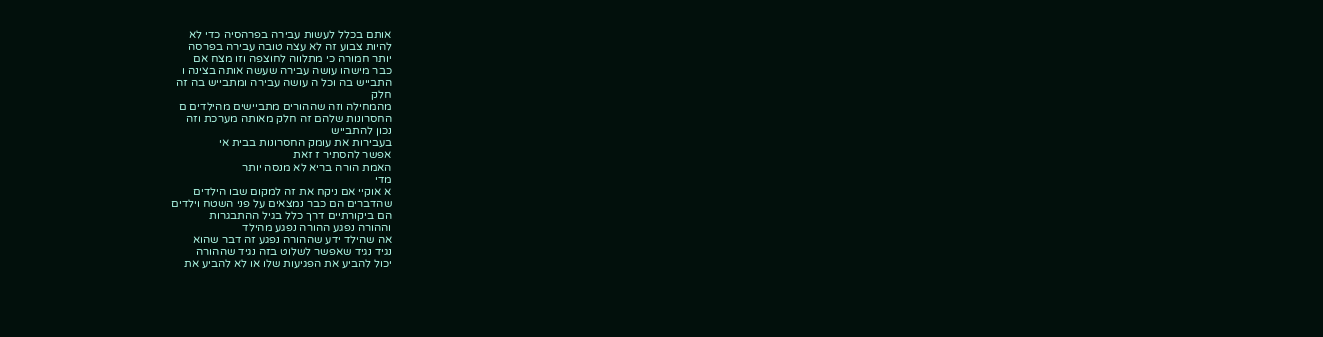אותם בכלל לעשות עבירה בפרהסיה כדי לא
להיות צבוע זה לא עצה טובה עבירה בפרסה
יותר חמורה כי מתלווה לחוצפה וזו מצח אם
כבר מישהו עושה עבירה שעשה אותה בצינה ו
התבייש בה וכל ה עושה עבירה ומתבייש בה זה
חלק
מהמחילה וזה שההורים מתביישים מהילדים ם
החסרונות שלהם זה חלק מאותה מערכת וזה
נכון להתבייש
בעבירות את עומק החסרונות בבית אי
אפשר להסתיר ז זאת
האמת הורה בריא לא מנסה יותר
מדי
א אוקיי אם ניקח את זה למקום שבו הילדים
שהדברים הם כבר נמצאים על פני השטח וילדים
הם ביקורתיים דרך כלל בגיל ההתבגרות
וההורה נפגע ההורה נפגע מהילד
אה שהילד ידע שההורה נפגע זה דבר שהוא
נגיד נגיד שאפשר לשלוט בזה נגיד שההורה
יכול להביע את הפגיעות שלו או לא להביע את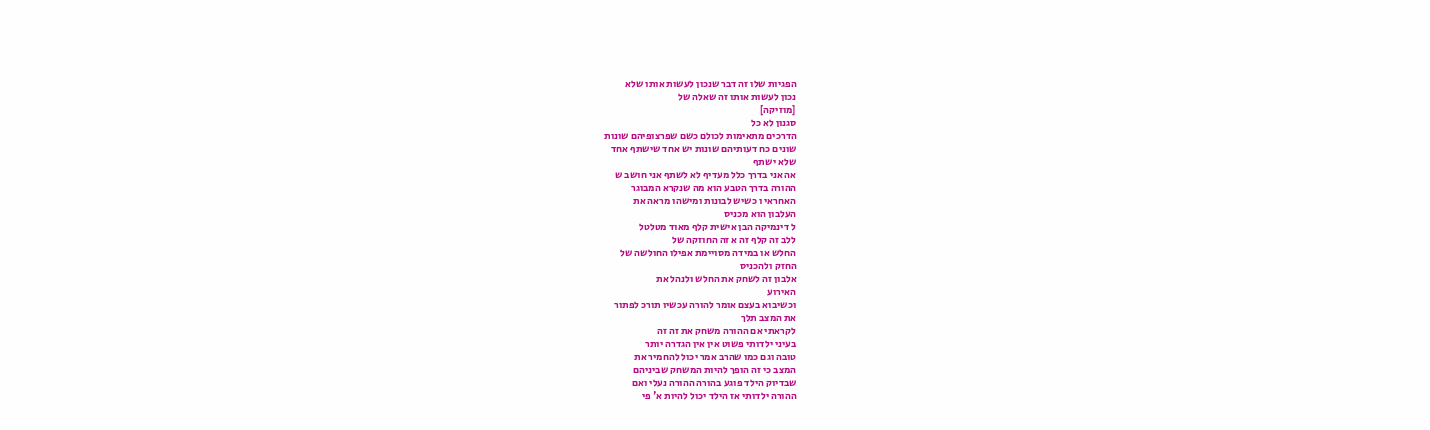הפגיות שלו זה דבר שנכון לעשות אותו שלא
נכון לעשות אותו זה שאלה של
[מוזיקה]
סגנון לא כל
הדרכים מתאימות לכולם כשם שפרצופיהם שונות
שונים כח דעותיהם שונות יש אחד שישתף אחד
שלא ישתף
אה אני בדרך כלל מעדיף לא לשתף אני חושב ש
ההורה בדרך הטבע הוא מה שנקרא המבוגר
האחראי ו כשיש לבונות ומישהו מראה את
העלבון הוא מכניס
ל דינמיקה הבן אישית קלף מאוד מטלטל
ללב זה קלף זה א זה החוזקה של
החלש או במידה מסויימת אפילו החולשה של
החזק ולהכניס
אלבון זה לשחק את החלש ולנהל את
האירוע
וכשיבוא בעצם אומר להורה עכשיו תורכ לפתור
את המצב תלך
לקראתי אם ההורה משחק את זה זה
בעיני ילדותי פשוט אין אין הגדרה יותר
טובה וגם כמו שהרב אמר יכול להחמיר את
המצב כי זה הופך להיות המשחק שביניהם
שבדיוק הילד פוגע בהורה ההורה נעלי ואם
ההורה ילדותי אז הילד יכול להיות א' פי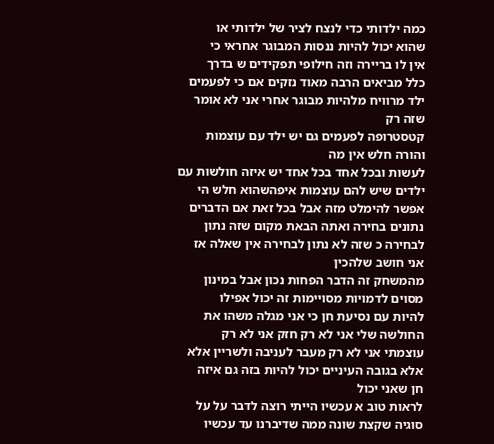כמה ילדותי כדי לנצח לציר של ילדותי או
שהוא יכול להיות ננסות המבוגר אחראי כי
אין לו בריירה וזה חילופי תפקידים ש בדרך
כלל מביאים הרבה מאוד נזקים אם כי לפעמים
ילד מרוויח מלהיות מבוגר אחרי אני לא אומר
שזה רק
קטסטרופה לפעמים גם יש ילד עם עוצמות
והורה חלש אין מה
לעשות ובכל אחד בכל אחד יש איזה חולשות עם
ילדים שיש להם עוצמות איפהשהוא חלש הי
אפשר להימלט מזה אבל בכל זאת אם הדברים
נתונים בחירה ואתה הבאת מקום שזה נתון
לבחירה כ שזה לא נתון לבחירה אין שאלה אז
אני חושב שלהכין
מהמשחק זה הדבר הפחות נכון אבל במינון
מסוים לדמויות מסויימות זה יכול אפילו
להיות עם נסיעת חן כי אני מגלה משהו את
החולשה שלי אני לא רק חזק אני לא רק
עוצמתי אני לא רק מעבר לעניבה ולשריין אלא
אלא בגובה העיניים יכול להיות בזה גם איזה
חן שאני יכול
לראות טוב א עכשיו הייתי רוצה לדבר על על
סוגיה שקצת שונה ממה שדיברנו עד עכשיו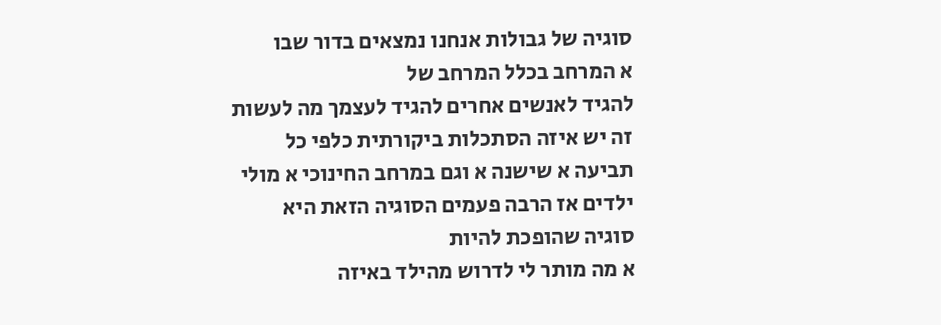סוגיה של גבולות אנחנו נמצאים בדור שבו
א המרחב בכלל המרחב של
להגיד לאנשים אחרים להגיד לעצמך מה לעשות
זה יש איזה הסתכלות ביקורתית כלפי כל
תביעה א שישנה א וגם במרחב החינוכי א מולי
ילדים אז הרבה פעמים הסוגיה הזאת היא
סוגיה שהופכת להיות
א מה מותר לי לדרוש מהילד באיזה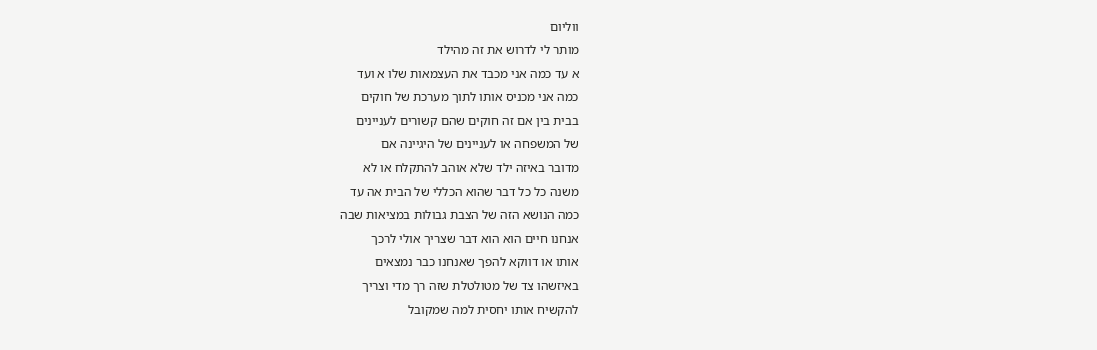ווליום
מותר לי לדרוש את זה מהילד
א עד כמה אני מכבד את העצמאות שלו א ועד
כמה אני מכניס אותו לתוך מערכת של חוקים
בבית בין אם זה חוקים שהם קשורים לעניינים
של המשפחה או לעניינים של היגיינה אם
מדובר באיזה ילד שלא אוהב להתקלח או לא
משנה כל כל דבר שהוא הכללי של הבית אה עד
כמה הנושא הזה של הצבת גבולות במציאות שבה
אנחנו חיים הוא הוא דבר שצריך אולי לרכך
אותו או דווקא להפך שאנחנו כבר נמצאים
באיזשהו צד של מטולטלת שזה רך מדי וצריך
להקשיח אותו יחסית למה שמקובל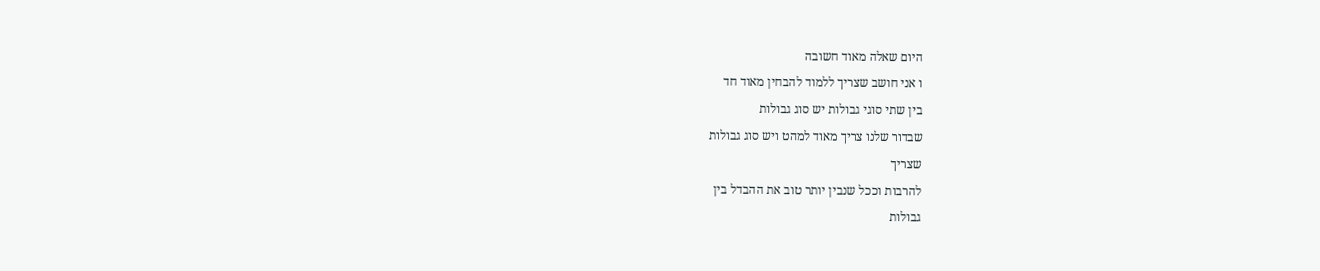היום שאלה מאוד חשובה
ו אני חושב שצריך ללמוד להבחין מאוד חד
בין שתי סוגי גבולות יש סוג גבולות
שבדור שלנו צריך מאוד למהט ויש סוג גבולות
שצריך
להרבות וככל שנבין יותר טוב את ההבדל בין
גבולות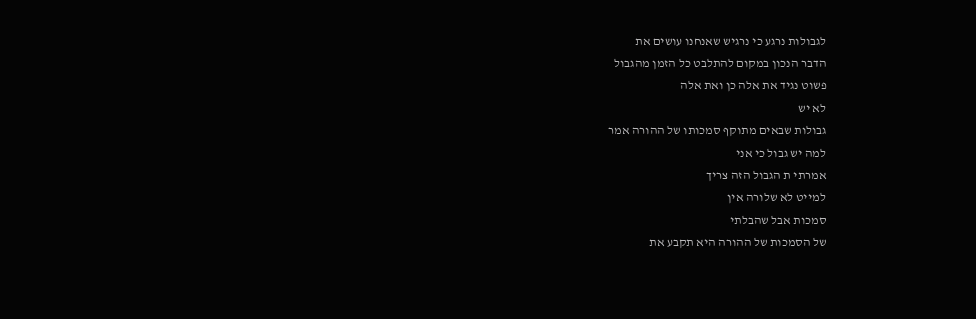לגבולות נרגע כי נרגיש שאנחנו עושים את
הדבר הנכון במקום להתלבט כל הזמן מהגבול
פשוט נגיד את אלה כן ואת אלה
לא יש
גבולות שבאים מתוקף סמכותו של ההורה אמר
למה יש גבול כי אני
אמרתי ת הגבול הזה צריך
למייט לא שלורה אין
סמכות אבל שהבלתי
של הסמכות של ההורה היא תקבע את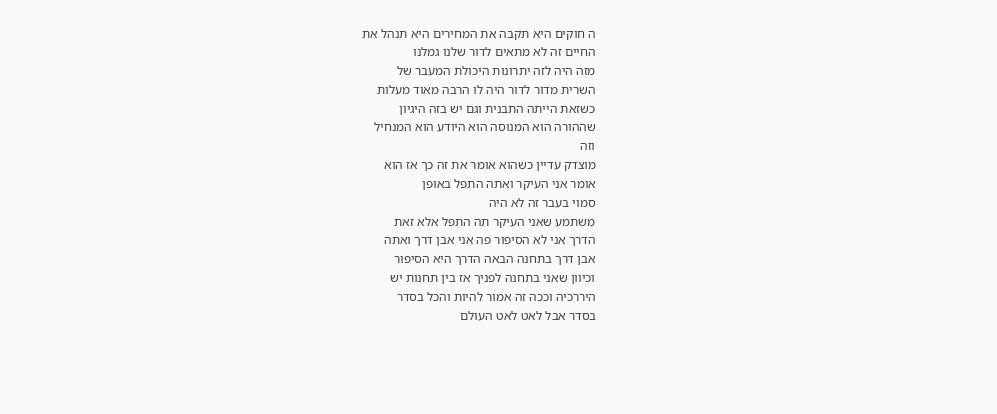ה חוקים היא תקבה את המחירים היא תנהל את
החיים זה לא מתאים לדור שלנו גמלנו
מזה היה לזה יתרונות היכולת המעבר של
השרית מדור לדור היה לו הרבה מאוד מעלות
כשזאת הייתה התבנית וגם יש בזה היגיון
שההורה הוא המנוסה הוא היודע הוא המנחיל
וזה
מוצדק עדיין כשהוא אומר את זה כך אז הוא
אומר אני העיקר ואתה התפל באופן
סמוי בעבר זה לא היה
משתמע שאני העיקר תה התפל אלא זאת
הדרך אני לא הסיפור פה אני אבן דרך ואתה
אבן דרך בתחנה הבאה הדרך היא הסיפור
וכיוון שאני בתחנה לפניך אז בין תחנות יש
היררכיה וככה זה אמור להיות והכל בסדר
בסדר אבל לאט לאט העולם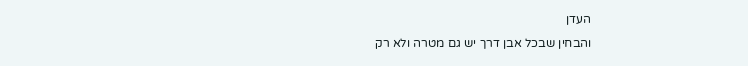העדן
והבחין שבכל אבן דרך יש גם מטרה ולא רק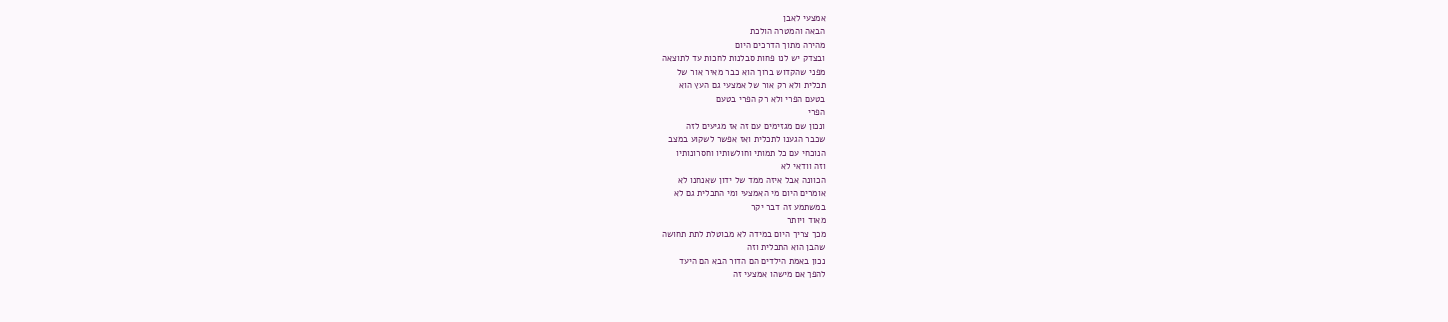אמצעי לאבן
הבאה והמטרה הולכת
מהירה מתוך הדרכים היום
ובצדק יש לנו פחות סבלנות לחכות עד לתוצאה
מפני שהקדוש ברוך הוא כבר מאיר אור של
תכלית ולא רק אור של אמצעי גם העץ הוא
בטעם הפרי ולא רק הפרי בטעם
הפרי
ונכון שם מגזימים עם זה אז מגיעים לזה
שכבר הגענו לתכלית ואז אפשר לשקוע במצב
הנוכחי עם כל תמותי וחולשותיו וחסרונותיו
וזה וודאי לא
הכוונה אבל איזה ממד של ידון שאנחנו לא
אומרים היום מי האמצעי ומי התכלית גם לא
במשתמע זה דבר יקר
מאוד ויותר
מכך צריך היום במידה לא מבוטלת לתת תחושה
שהבן הוא התכלית וזה
נכון באמת הילדים הם הדור הבא הם היעד
להפך אם מישהו אמצעי זה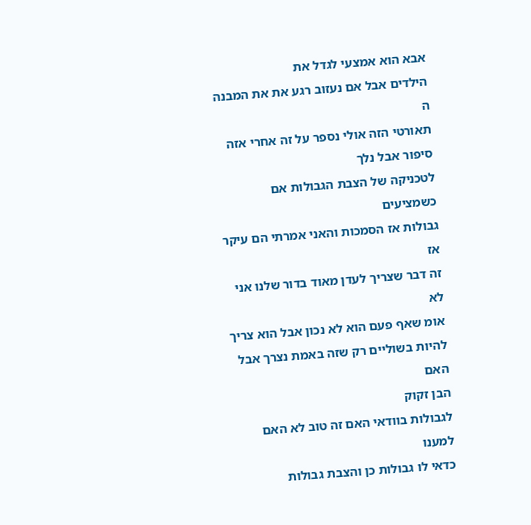אבא הוא אמצעי לגדל את
הילדים אבל אם נעזוב רגע את את המבנה ה
תאורטי הזה אולי נספר על זה אחרי אזה
סיפור אבל נלך
לטכניקה של הצבת הגבולות אם כשמציעים
גבולות אז הסמכות והאני אמרתי הם עיקר אז
זה דבר שצריך לעדן מאוד בדור שלנו אני לא
אומ שאף פעם הוא לא נכון אבל הוא צריך
להיות בשוליים רק שזה באמת נצרך אבל האם
הבן זקוק
לגבולות בוודאי האם זה טוב לא האם למענו
כדאי לו גבולות כן והצבת גבולות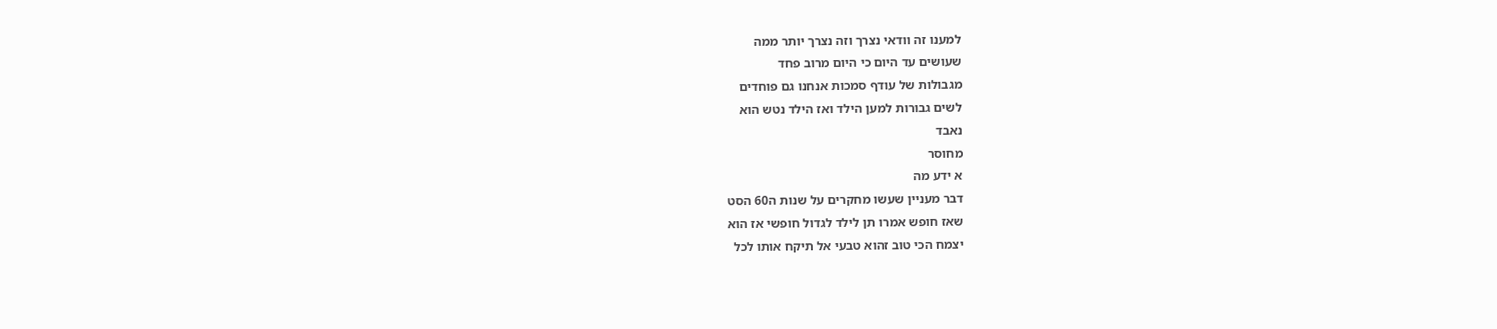למענו זה וודאי נצרך וזה נצרך יותר ממה
שעושים עד היום כי היום מרוב פחד
מגבולות של עודף סמכות אנחנו גם פוחדים
לשים גבורות למען הילד ואז הילד נטש הוא
נאבד
מחוסר
א ידע מה
דבר מעניין שעשו מחקרים על שנות ה60 הסט
שאז חופש אמרו תן לילד לגדול חופשי אז הוא
יצמח הכי טוב זהוא טבעי אל תיקח אותו לכל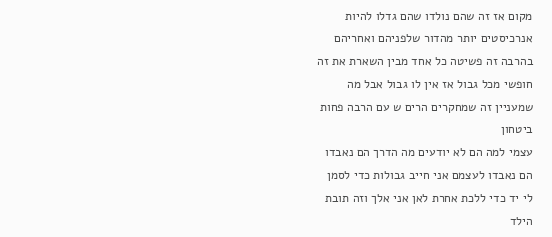מקום אז זה שהם נולדו שהם גדלו להיות
אנרכיסטים יותר מהדור שלפניהם ואחריהם
בהרבה זה פשיטה כל אחד מבין השארת את זה
חופשי מכל גבול אז אין לו גבול אבל מה
שמעניין זה שמחקרים הרים ש עם הרבה פחות
ביטחון
עצמי למה הם לא יודעים מה הדרך הם נאבדו
הם נאבדו לעצמם אני חייב גבולות כדי לסמן
לי יד כדי ללכת אחרת לאן אני אלך וזה תובת
הילד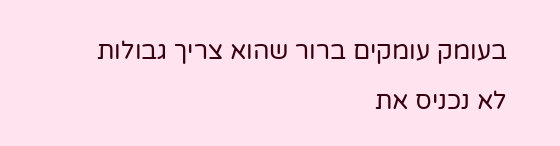בעומק עומקים ברור שהוא צריך גבולות
לא נכניס את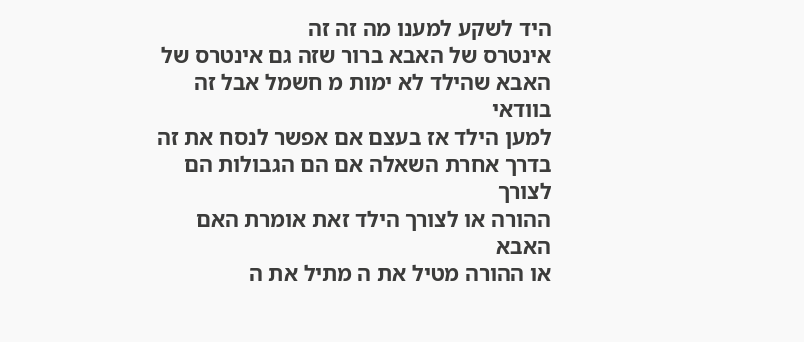היד לשקע למענו מה זה זה
אינטרס של האבא ברור שזה גם אינטרס של
האבא שהילד לא ימות מ חשמל אבל זה בוודאי
למען הילד אז בעצם אם אפשר לנסח את זה
בדרך אחרת השאלה אם הם הגבולות הם לצורך
ההורה או לצורך הילד זאת אומרת האם האבא
או ההורה מטיל את ה מתיל את ה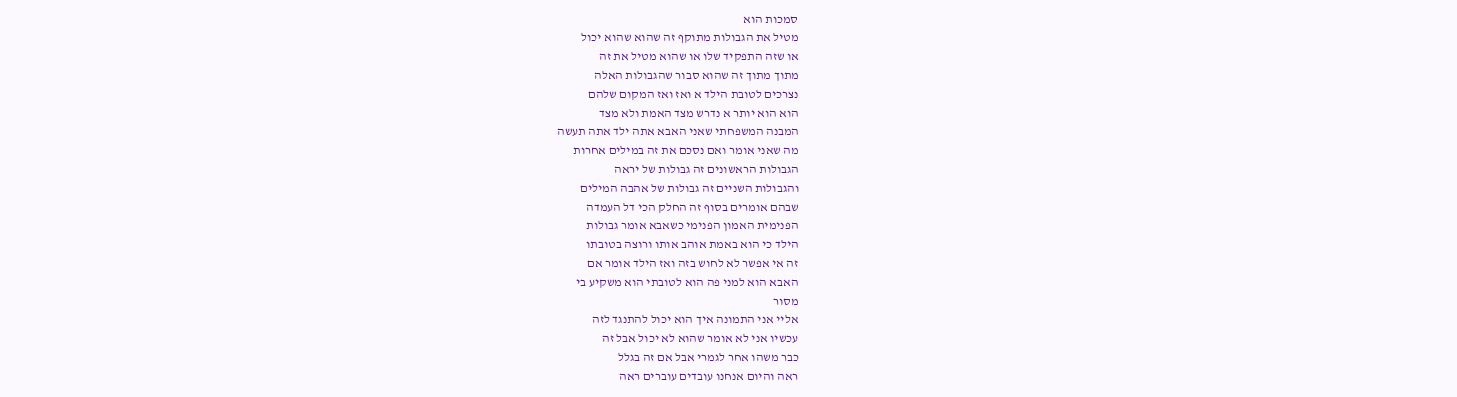סמכות הוא
מטיל את הגבולות מתוקף זה שהוא שהוא יכול
או שזה התפקיד שלו או שהוא מטיל את זה
מתוך מתוך זה שהוא סבור שהגבולות האלה
נצרכים לטובת הילד א ואז ואז המקום שלהם
הוא הוא יותר א נדרש מצד האמת ולא מצד
המבנה המשפחתי שאני האבא אתה ילד אתה תעשה
מה שאני אומר ואם נסכם את זה במילים אחרות
הגבולות הראשונים זה גבולות של יראה
והגבולות השניים זה גבולות של אהבה המילים
שבהם אומרים בסוף זה החלק הכי דל העמדה
הפנימית האמון הפנימי כשאבא אומר גבולות
הילד כי הוא באמת אוהב אותו ורוצה בטובתו
זה אי אפשר לא לחוש בזה ואז הילד אומר אם
האבא הוא למני פה הוא לטובתי הוא משקיע בי
מסור
אליי אני התמונה איך הוא יכול להתנגד לזה
עכשיו אני לא אומר שהוא לא יכול אבל זה
כבר משהו אחר לגמרי אבל אם זה בגלל
ראה והיום אנחנו עובדים עוברים ראה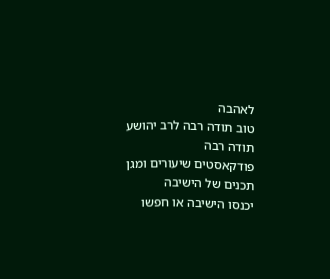לאהבה
טוב תודה רבה לרב יהושע תודה רבה
פודקאסטים שיעורים ומגן תכנים של הישיבה
יכנסו הישיבה או חפשו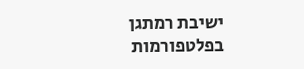ישיבת רמתגן
בפלטפורמות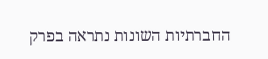החברתיות השונות נתראה בפרק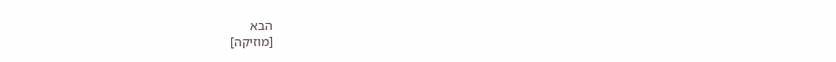הבא
[מוזיקה]